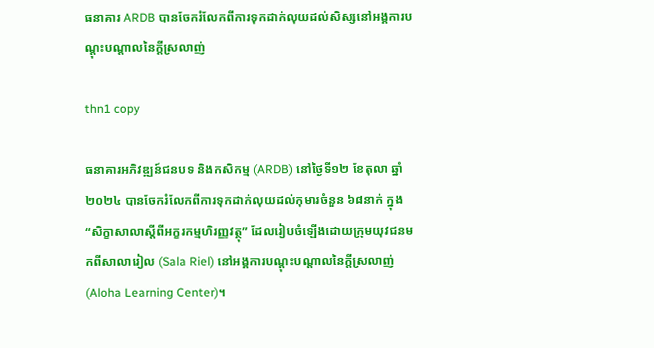ធនាគារ ARDB បានចែករំលែកពីការទុកដាក់លុយដល់សិស្សនៅអង្គការបណ្តុះបណ្តាលនៃក្តីស្រលាញ់

thn1 copy

ធនាគារអភិវឌ្ឍន៍ជនបទ និងកសិកម្ម (ARDB) នៅថ្ងៃទី១២ ខែតុលា ឆ្នាំ២០២៤ បានចែករំលែកពីការទុកដាក់លុយដល់កុមារចំនួន ៦៨នាក់ ក្នុង “សិក្ខាសាលាស្ដីពីអក្ខរកម្មហិរញ្ញវត្ថុ” ដែលរៀបចំឡើងដោយក្រុមយុវជនមកពីសាលារៀល (Sala Riel) នៅអង្គការបណ្តុះបណ្តាលនៃក្តីស្រលាញ់(Aloha Learning Center)។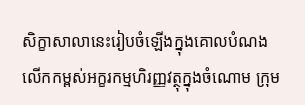សិក្ខាសាលានេះរៀបចំឡើងក្នុងគោលបំណងលើកកម្ពស់អក្ខរកម្មហិរញ្ញវត្ថុក្នុងចំណោម ក្រុម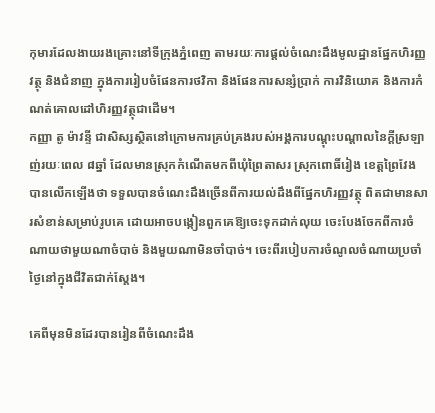កុមារដែលងាយរងគ្រោះនៅទីក្រុងភ្នំពេញ តាមរយៈការផ្តល់ចំណេះដឹងមូលដ្ឋានផ្នែកហិរញ្ញវត្ថុ និងជំនាញ ក្នុងការរៀបចំផែនការថវិកា និងផែនការសន្សំប្រាក់ ការវិនិយោគ និងការកំណត់គោលដៅហិរញ្ញវត្ថុជាដើម។
កញ្ញា តូ ម៉ាវន្ទី ជាសិស្សស្ថិតនៅក្រោមការគ្រប់គ្រងរបស់អង្គការបណ្ដុះបណ្ដាលនៃក្ដីស្រឡាញ់រយៈពេល ៨ឆ្នាំ ដែលមានស្រុកកំណើតមកពីឃុំព្រៃតាសរ ស្រុកពោធិ៍រៀង ខេត្តព្រៃវែង បានលើកឡើងថា ទទួលបានចំណេះដឹងច្រើនពីការយល់ដឹងពីផ្នែកហិរញ្ញវត្ថុ ពិតជាមានសារសំខាន់សម្រាប់រូបគេ ដោយអាចបង្កៀនពួកគេឱ្យចេះទុកដាក់លុយ ចេះបែងចែកពីការចំណាយថាមួយណាចំបាច់ និងមួយណាមិនចាំបាច់។ ចេះពីរបៀបការចំណូលចំណាយប្រចាំថ្ងៃនៅក្នុងជីវិតជាក់ស្ដែង។

គេពីមុនមិនដែរបានរៀនពីចំណេះដឹង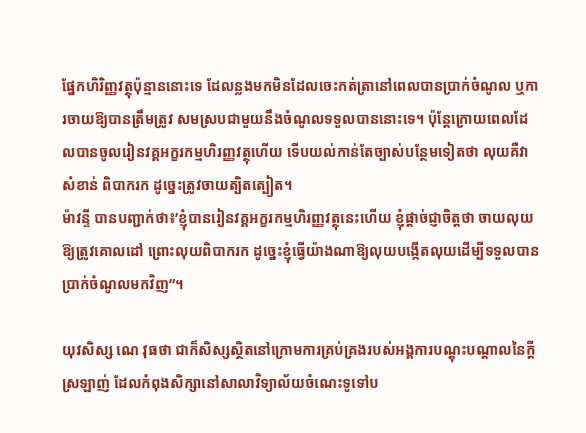ផ្នែកហិរិញ្ញវត្ថុប៉ុន្មាននោះទេ ដែលន្លងមកមិនដែលចេះកត់តា្រនៅពេលបានប្រាក់ចំណូល ឬការចាយឱ្យបានត្រឹមត្រូវ សមស្របជាមួយនឹងចំណូលទទួលបាននោះទេ។ ប៉ុន្តែក្រោយពេលដែលបានចូលរៀនវគ្គអក្ខរកម្មហិរញ្ញវត្ថុហើយ ទើបយល់កាន់តែច្បាស់បន្ថែមទៀតថា លុយគឺវាសំខាន់ ពិបាករក ដូច្នេះត្រូវចាយត្បិតត្បៀត។
ម៉ាវន្ទី បានបញ្ជាក់ថា៖’ខ្ញុំបានរៀនវគ្គអក្ខរកម្មហិរញ្ញវត្ថុនេះហើយ ខ្ញុំផ្ដាច់ជ្ញាចិត្តថា ចាយលុយឱ្យត្រូវគោលដៅ ព្រោះលុយពិបាករក ដូច្នេះខ្ញុំធ្វើយ៉ាងណាឱ្យលុយបង្កើតលុយដើម្បីទទួលបានប្រាក់ចំណូលមកវិញ”។

យុវសិស្ស ណេ វុធថា ជាក៏សិស្សស្ថិតនៅក្រោមការគ្រប់គ្រងរបស់អង្គការបណ្ដុះបណ្ដាលនៃក្ដីស្រឡាញ់ ដែលកំពុងសិក្សានៅសាលាវិទ្យាល័យចំណេះទូទៅប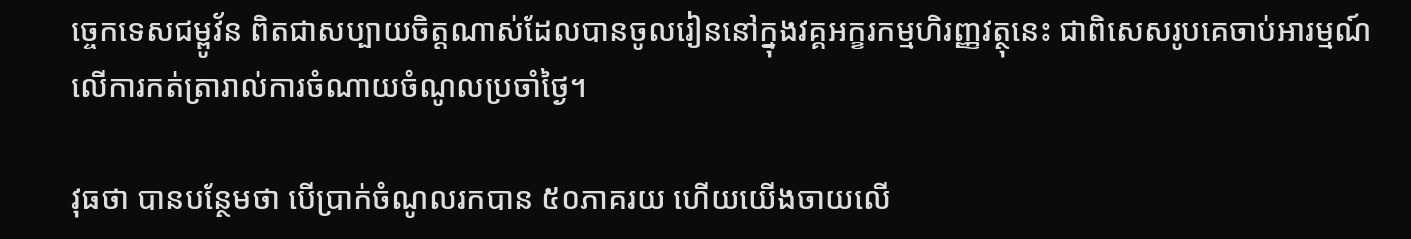ច្ចេកទេសជម្ពូវ័ន ពិតជាសប្បាយចិត្តណាស់ដែលបានចូលរៀននៅក្នុងវគ្គអក្ខរកម្មហិរញ្ញវត្ថុនេះ ជាពិសេសរូបគេចាប់អារម្មណ៍លើការកត់ត្រារាល់ការចំណាយចំណូលប្រចាំថ្ងៃ។

វុធថា បានបន្ថែមថា បើប្រាក់ចំណូលរកបាន ៥០ភាគរយ ហើយយើងចាយលើ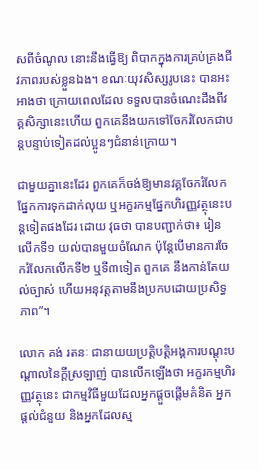សពីចំណូល នោះនឹងធ្វើឱ្យ ពិបាកក្នុងការគ្រប់គ្រងជីវភាពរបស់ខ្លួនឯង។ ខណៈយុវសិស្សរូបនេះ បានអះអាងថា ក្រោយពេលដែល ទទួលបានចំណេះដឹងពីវគ្គសិក្សានេះហើយ ពួកគេនឹងយកទៅចែករំលែកជាបន្តបន្ទាប់ទៀតដល់ប្អូនៗជំនាន់ក្រោយ។

ជាមួយគ្នានេះដែរ ពួកគេក៏ចង់ឱ្យមានវគ្គចែករំលែកផ្នែកការទុកដាក់លុយ ឬអក្ខរកម្មផ្នែកហិរញ្ញវត្ថុនេះបន្តទៀតផងដែរ ដោយ វុធថា បានបញ្ជាក់ថា៖ រៀនលើកទី១ យល់បានមួយចំណែក ប៉ុន្តែបើមានការចែករំលែកលើកទី២ ឬទី៣ទៀត ពួកគេ នឹងកាន់តែយល់ច្បាស់ ហើយអនុវត្តតាមនឹងប្រកបដោយប្រសិទ្ធភាព”។

លោក គង់ រតនៈ ជានាយយប្រតិ្តបត្តិអង្គការបណ្ដុះបណ្ដាលនៃក្ដីស្រឡាញ់ បានលើកឡើងថា អក្ខរកម្មហិរញ្ញវត្ថុនេះ ជាកម្មវិធីមួយដែលអ្នកផ្ដួចផ្ដើមគំនិត អ្នកផ្ដល់ជំនួយ និងអ្នកដែលស្ម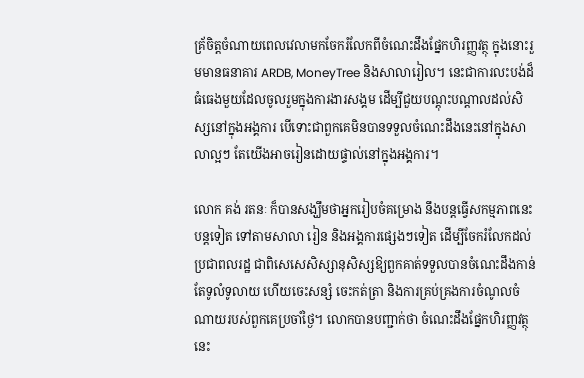គ្រ័ចិត្តចំណាយពេលវេលាមកចែករំលែកពីចំណេះដឹងផ្នែកហិរញ្ញវត្ថុ ក្នុងនោះរួមមានធនាគារ ARDB, MoneyTree និងសាលារៀល។ នេះជាការលះបង់ដ៏ធំធេងមួយដែលចូលរួមក្នុងការងារសង្គម ដើម្បីជួយបណ្ដុះបណ្ដាលដល់សិស្សនៅក្នុងអង្គការ បើទោះជាពួកគេមិនបានទទួលចំណេះដឹងនេះនៅក្នុងសាលាល្អៗ តែយើងអាចរៀនដោយផ្ទាល់នៅក្នុងអង្គការ។

លោក គង់ រតនៈ ក៏បានសង្ឃឹមថាអ្នករៀបចំគម្រោង នឹងបន្តធ្វើសកម្មភាពនេះបន្តទៀត ទៅតាមសាលា រៀន និងអង្គការផ្សេងៗទៀត ដើម្បីចែករំលែកដល់ប្រជាពលរដ្ឋ ជាពិសេសេសិស្សានុសិស្សឱ្យពួកគាត់ទទួលបានចំណេះដឹងកាន់តែទូលំទូលាយ ហើយចេះសន្សំ ចេះកត់ត្រា និងការគ្រប់គ្រងការចំណូលចំណាយរបស់ពួកគេប្រចាំថ្ងៃ។ លោកបានបញ្ជាក់ថា ចំណេះដឹងផ្នែកហិរញ្ញវត្ថុនេះ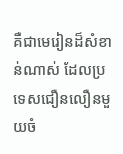គឺជាមេរៀនដ៏សំខាន់ណាស់ ដែលប្រទេសជឿនលឿនមួយចំ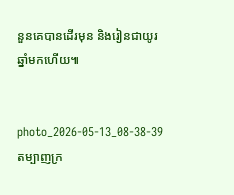នួនគេបានដើរមុន និងរៀនជាយូរឆ្នាំមកហើយ៕


photo_2026-05-13_08-38-39
តម្បាញក្រ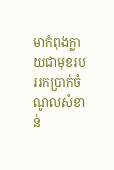មាកំពុងក្លាយជាមុខរបររកប្រាក់ចំណូលសំខាន់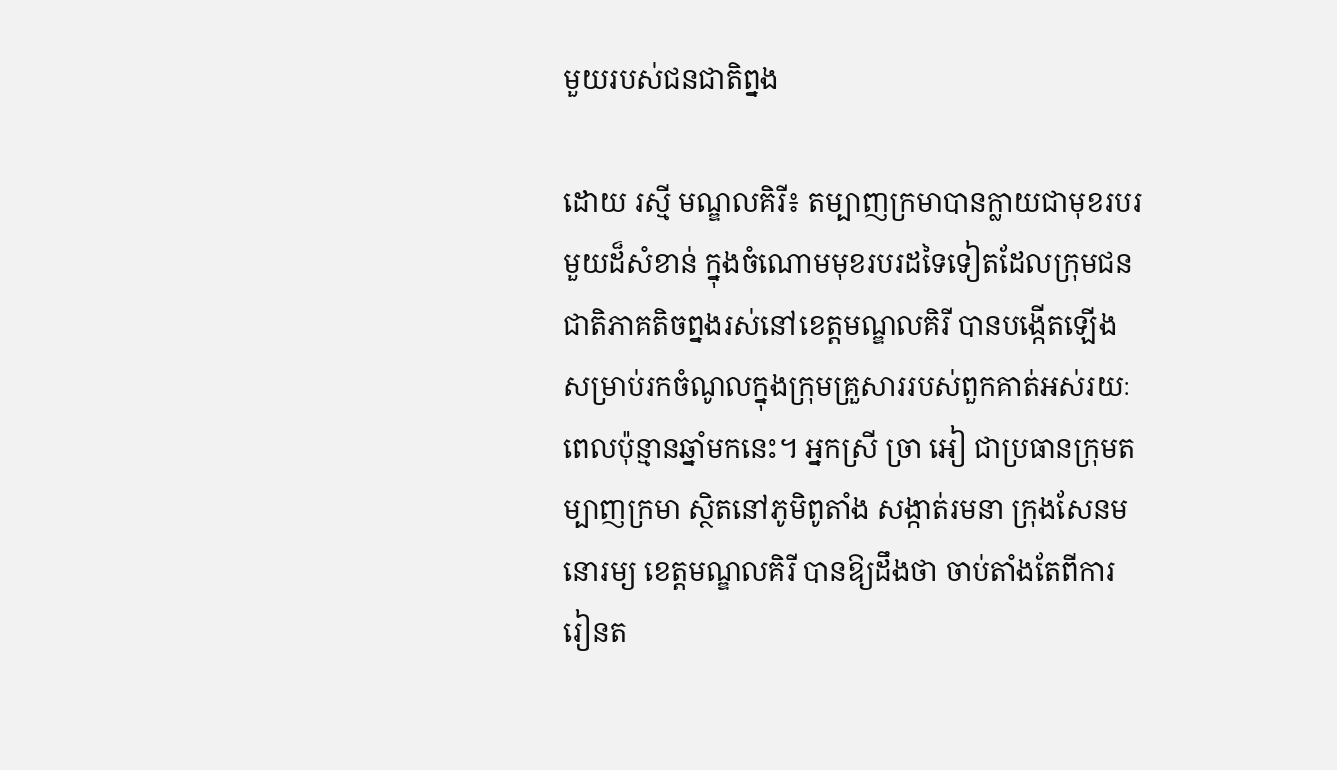មួយរបស់ជនជាតិព្នង

ដោយ រស្មី មណ្ឌលគិរី៖ តម្បាញក្រមាបានក្លាយជាមុខរបរមួយដ៏សំខាន់ ក្នុងចំណោមមុខរបរដទៃទៀតដែលក្រុមជនជាតិភាគតិចព្នងរស់នៅខេត្តមណ្ឌលគិរី បានបង្កើតឡើងសម្រាប់រកចំណូលក្នុងក្រុមគ្រួសាររបស់ពួកគាត់អស់រយៈពេលប៉ុន្មានឆ្នាំមកនេះ។ អ្នកស្រី ច្រា អៀ ជាប្រធានក្រុមតម្បាញក្រមា ស្ថិតនៅភូមិពូតាំង សង្កាត់រមនា ក្រុងសែនមនោរម្យ ខេត្តមណ្ឌលគិរី បានឱ្យដឹងថា ចាប់តាំងតែពីការរៀនត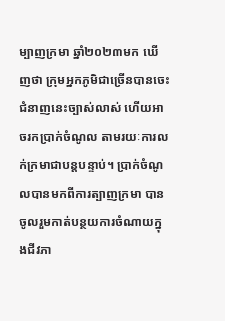ម្បាញក្រមា ឆ្នាំ២០២៣មក ឃើញថា ក្រុមអ្នកភូមិជាច្រើនបានចេះជំនាញនេះច្បាស់លាស់ ហើយអាចរកប្រាក់ចំណូល តាមរយៈការលក់ក្រមាជាបន្តបន្ទាប់។ ប្រាក់ចំណូលបានមកពីការត្បាញក្រមា បានចូលរួមកាត់បន្ថយការចំណាយក្នុងជីវភា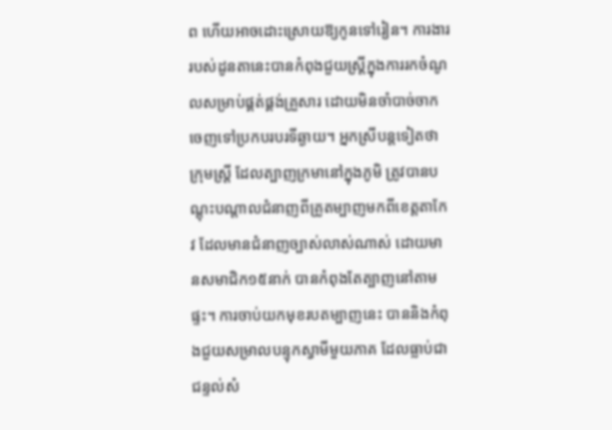ព ហើយអាចដោះស្រោយឱ្យកូនទៅរៀន។ ការងាររបស់ដូនតានេះបានកំពុងជួយស្រ្តីក្នុងការរកចំណូលសម្រាប់ផ្គត់ផ្គង់គ្រួសារ ដោយមិនចាំបាច់ចាកចេញទៅប្រកបរបរទីឆ្ងាយ។ អ្នកស្រីបន្តទៀតថា ក្រុមស្ត្រី ដែលត្បាញក្រមានៅក្នុងភូមិ ត្រូវបានបណ្តុះបណ្តាលជំនាញពីគ្រូតម្បាញមកពីខេត្តតាកែវ ដែលមានជំនាញច្បាស់លាស់ណាស់ ដោយមានសមាជិក១៥នាក់ បានកំពុងតែត្បាញនៅតាមផ្ទះ។ ការចាប់យកមុខរបតម្បាញនេះ បាននិងកំពុងជួយសម្រាលបន្ទុកស្វាមីមួយភាគ ដែលធ្លាប់ជាជន្ទល់សំ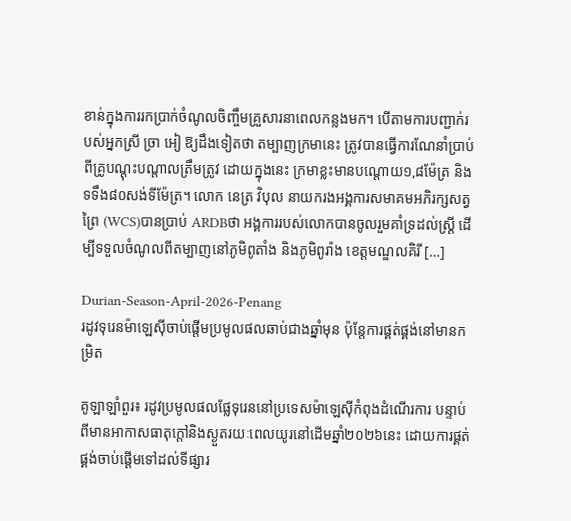ខាន់ក្នុងការរកប្រាក់ចំណូលចិញ្ចឹមគ្រួសារនាពេលកន្លងមក។ បើតាមការបញ្ជាក់របស់អ្នកស្រី ច្រា អៀ ឱ្យដឹងទៀតថា តម្បាញក្រមានេះ ត្រូវបានធ្វើការណែនាំប្រាប់ពីគ្រូបណ្តុះបណ្តាលត្រឹមត្រូវ ដោយក្នុងនេះ ក្រមាខ្លះមានបណ្តោយ១,៨ម៉ែត្រ និងទទឹង៨០សង់ទីម៉ែត្រ។ លោក នេត្រ វិបុល នាយករងអង្គការសមាគមអភិរក្សសត្វព្រៃ (WCS)បានប្រាប់ ARDBថា អង្គការរបស់លោកបានចូលរួមគាំទ្រដល់ស្ត្រី ដើម្បីទទួលចំណូលពីតម្បាញនៅភូមិពូតាំង និងភូមិពូរ៉ាង ខេត្តមណ្ឌលគិរី […]

Durian-Season-April-2026-Penang
រដូវទុរេនម៉ាឡេស៊ីចាប់ផ្តើមប្រមូលផលឆាប់ជាងឆ្នាំមុន ប៉ុន្តែការផ្គត់ផ្គង់នៅមានកម្រិត

គូឡាឡាំពួរ៖ រដូវប្រមូលផលផ្លែទុរេននៅប្រទេសម៉ាឡេស៊ីកំពុងដំណើរការ បន្ទាប់ពីមានអាកាសធាតុក្តៅនិងស្ងួតរយៈពេលយូរនៅដើមឆ្នាំ២០២៦នេះ ដោយការផ្គត់ផ្គង់ចាប់ផ្តើមទៅដល់ទីផ្សារ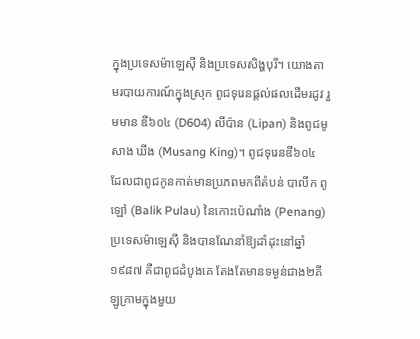ក្នុងប្រទេសម៉ាឡេស៊ី និងប្រទេសសិង្ហបុរី។ យោងតាមរបាយការណ៍ក្នុងស្រុក ពូជទុរេនផ្តល់ផលដើមរដូវ រួមមាន ឌី៦០៤ (D604) លីប៉ាន (Lipan) និងពូជមូសាង ឃីង (Musang King)។ ពូជទុរេនឌី៦០៤ ដែលជាពូជកូនកាត់មានប្រភពមកពីតំបន់ បាលីក ពូឡៅ (Balik Pulau) នៃកោះប៉េណាំង (Penang) ប្រទេសម៉ាឡេស៊ី និងបានណែនាំឱ្យដាំដុះនៅឆ្នាំ១៩៨៧ គឺជាពូជដំបូងគេ តែងតែមានទម្ងន់ជាង២គីឡូក្រាមក្នុងមួយ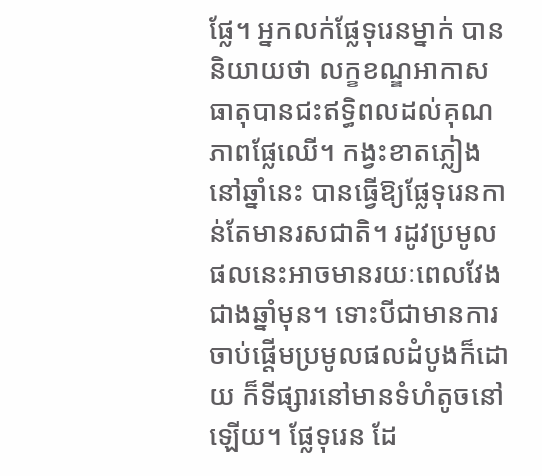ផ្លែ។ អ្នកលក់ផ្លែទុរេនម្នាក់ បាននិយាយថា លក្ខខណ្ឌអាកាសធាតុបានជះឥទ្ធិពលដល់គុណភាពផ្លែឈើ។ កង្វះខាតភ្លៀងនៅឆ្នាំនេះ បានធ្វើឱ្យផ្លែទុរេនកាន់តែមានរសជាតិ។ រដូវប្រមូលផលនេះអាចមានរយៈពេលវែងជាងឆ្នាំមុន។ ទោះបីជាមានការចាប់ផ្តើមប្រមូលផលដំបូងក៏ដោយ ក៏ទីផ្សារនៅមានទំហំតូចនៅឡើយ។ ផ្លែទុរេន ដែ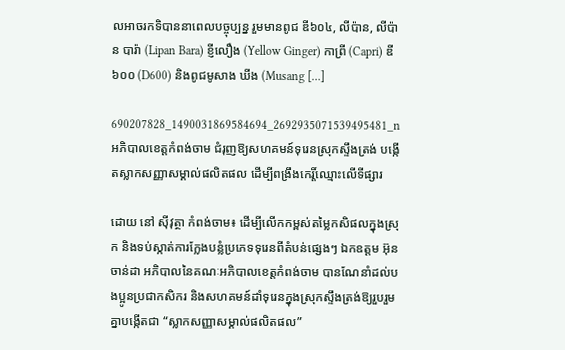លអាចរកទិបាននាពេលបច្ចុប្បន្ន រួមមានពូជ ឌី៦០៤, លីប៉ាន, លីប៉ាន បារ៉ា (Lipan Bara) ខ្ញីលឿង (Yellow Ginger) កាព្រី (Capri) ឌី៦០០ (D600) និងពូជមូសាង ឃីង (Musang […]

690207828_1490031869584694_2692935071539495481_n
អភិបាលខេត្តកំពង់ចាម ជំរុញឱ្យសហគមន៍ទុរេនស្រុកស្ទឹងត្រង់ បង្កើតស្លាកសញ្ញាសម្គាល់ផលិតផល ដើម្បីពង្រឹងកេរ្តិ៍ឈ្មោះលើទីផ្សារ

ដោយ នៅ ស៊ីវុត្ថា កំពង់ចាម៖ ដើម្បីលើកកម្ពស់តម្លៃកសិផលក្នុងស្រុក និងទប់ស្កាត់ការក្លែងបន្លំប្រភេទទុរេនពីតំបន់ផ្សេងៗ ឯកឧត្តម អ៊ុន ចាន់ដា អភិបាលនៃគណៈអភិបាលខេត្តកំពង់ចាម បានណែនាំដល់បងប្អូនប្រជាកសិករ និងសហគមន៍ដាំទុរេនក្នុងស្រុកស្ទឹងត្រង់ឱ្យរួបរួមគ្នាបង្កើតជា “ស្លាកសញ្ញាសម្គាល់ផលិតផល”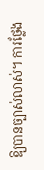ឱ្យបានច្បាស់លាស់។ ការថ្លែង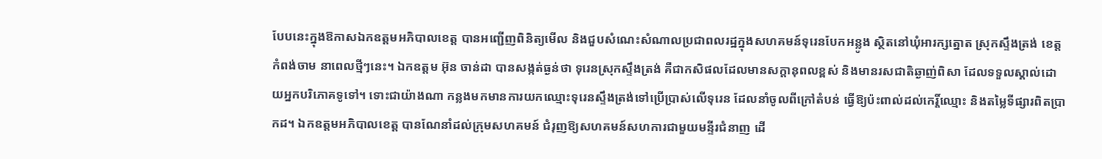បែបនេះក្នុងឱកាសឯកឧត្តមអភិបាលខេត្ត បានអញ្ជើញពិនិត្យមើល និងជួបសំណេះសំណាលប្រជាពលរដ្ឋក្នុងសហគមន៍ទុរេនបែកអន្លូង ស្ថិតនៅឃុំអារក្សត្នោត ស្រុកស្ទឹងត្រង់ ខេត្តកំពង់ចាម នាពេលថ្មីៗនេះ។ ឯកឧត្តម អ៊ុន ចាន់ដា បានសង្កត់ធ្ងន់ថា ទុរេនស្រុកស្ទឹងត្រង់ គឺជាកសិផលដែលមានសក្តានុពលខ្ពស់ និងមានរសជាតិឆ្ងាញ់ពិសា ដែលទទួលស្គាល់ដោយអ្នកបរិភោគទូទៅ។ ទោះជាយ៉ាងណា កន្លងមកមានការយកឈ្មោះទុរេនស្ទឹងត្រង់ទៅប្រើប្រាស់លើទុរេន ដែលនាំចូលពីក្រៅតំបន់ ធ្វើឱ្យប៉ះពាល់ដល់កេរ្តិ៍ឈ្មោះ និងតម្លៃទីផ្សារពិតប្រាកដ។ ឯកឧត្តមអភិបាលខេត្ត បានណែនាំដល់ក្រុមសហគមន៍ ជំរុញឱ្យសហគមន៍សហការជាមួយមន្ទីរជំនាញ ដើ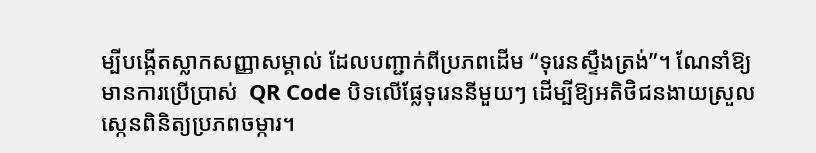ម្បីបង្កើតស្លាកសញ្ញាសម្គាល់ ដែលបញ្ជាក់ពីប្រភពដើម “ទុរេនស្ទឹងត្រង់”។ ណែនាំឱ្យមានការប្រើប្រាស់  QR Code បិទលើផ្លែទុរេននីមួយៗ ដើម្បីឱ្យអតិថិជនងាយស្រួលស្កេនពិនិត្យប្រភពចម្ការ។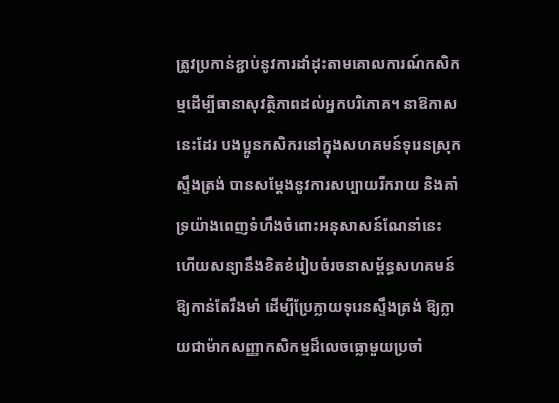ត្រូវប្រកាន់ខ្ជាប់នូវការដាំដុះតាមគោលការណ៍កសិកម្មដើម្បីធានាសុវត្ថិភាពដល់អ្នកបរិភោគ។ នាឱកាសនេះដែរ បងប្អូនកសិករនៅក្នុងសហគមន៍ទុរេនស្រុកស្ទឹងត្រង់ បានសម្តែងនូវការសប្បាយរីករាយ និងគាំទ្រយ៉ាងពេញទំហឹងចំពោះអនុសាសន៍ណែនាំនេះ ហើយសន្យានឹងខិតខំរៀបចំរចនាសម្ព័ន្ធសហគមន៍ឱ្យកាន់តែរឹងមាំ ដើម្បីប្រែក្លាយទុរេនស្ទឹងត្រង់ ឱ្យក្លាយជាម៉ាកសញ្ញាកសិកម្មដ៏លេចធ្លោមួយប្រចាំ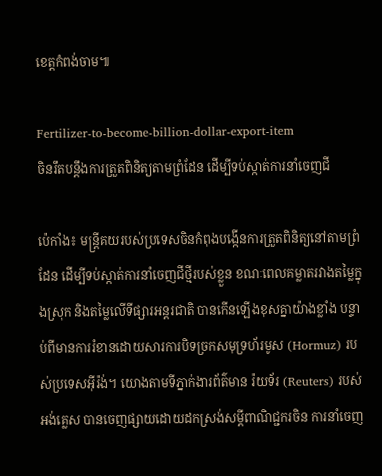ខេត្តកំពង់ចាម៕

Fertilizer-to-become-billion-dollar-export-item
ចិនរឹតបន្តឹងការត្រួតពិនិត្យតាមព្រំដែន ដើម្បីទប់ស្កាត់ការនាំចេញជី

ប៉េកាំង៖ មន្ត្រីគយរបស់ប្រទេសចិនកំពុងបង្កើនការត្រួតពិនិត្យនៅតាមព្រំដែន ដើម្បីទប់ស្កាត់ការនាំចេញជីថ្មីរបស់ខ្លួន ខណៈពេលគម្លាតរវាងតម្លៃក្នុងស្រុក និងតម្លៃលើទីផ្សារអន្តរជាតិ បានកើនឡើងខុសគ្នាយ៉ាងខ្លាំង បន្ទាប់ពីមានការរំខានដោយសារការបិទច្រកសមុទ្រហ័រមូស (Hormuz) របស់ប្រទេសអ៊ីរ៉ង់។ យោងតាមទីភ្នាក់ងារព័ត៌មាន រ៉យទ័រ (Reuters) របស់អង់គ្លេស បានចេញផ្សាយដោយដកស្រង់សម្តីពាណិជ្ជករចិន ការនាំចេញ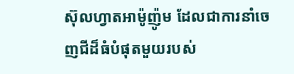ស៊ុលហ្វាតអាម៉ូញ៉ូម ដែលជាការនាំចេញជីដ៏ធំបំផុតមួយរបស់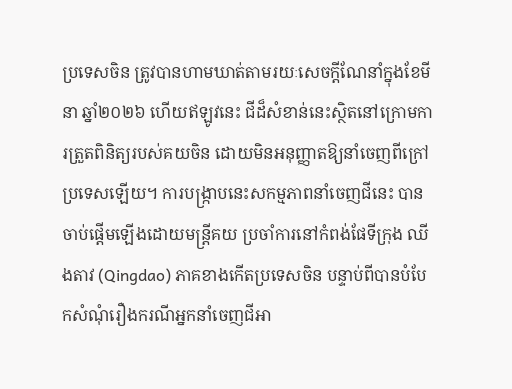ប្រទេសចិន ត្រូវបានហាមឃាត់តាមរយៈសេចក្តីណែនាំក្នុងខែមីនា ឆ្នាំ២០២៦ ហើយឥឡូវនេះ ជីដ៏សំខាន់នេះស្ថិតនៅក្រោមការត្រួតពិនិត្យរបស់គយចិន ដោយមិនអនុញ្ញាតឱ្យនាំចេញពីក្រៅប្រទេសឡើយ។ ការបង្ក្រាបនេះសកម្មភាពនាំចេញជីនេះ បានចាប់ផ្តើមឡើងដោយមន្ត្រីគយ ប្រចាំការនៅកំពង់ផែទីក្រុង ឈីងតាវ (Qingdao) ភាគខាងកើតប្រទេសចិន បន្ទាប់ពីបានបំបែកសំណុំរឿងករណីអ្នកនាំចេញជីអា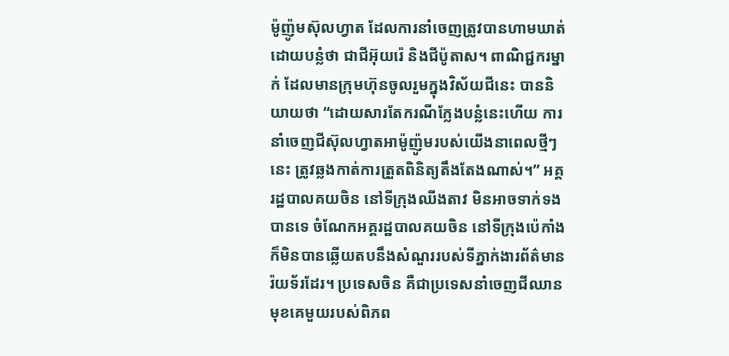ម៉ូញ៉ូមស៊ុលហ្វាត ដែលការនាំចេញត្រូវបានហាមឃាត់ ដោយបន្លំថា ជាជីអ៊ុយរ៉េ និងជីប៉ូតាស។ ពាណិជ្ជករម្នាក់ ដែលមានក្រុមហ៊ុនចូលរួមក្នុងវិស័យជីនេះ បាននិយាយថា “ដោយសារតែករណីក្លែងបន្លំនេះហើយ ការនាំចេញជីស៊ុលហ្វាតអាម៉ូញ៉ូមរបស់យើងនាពេលថ្មីៗនេះ ត្រូវឆ្លងកាត់ការត្រួតពិនិត្យតឹងតែងណាស់។” អគ្គរដ្ឋបាលគយចិន នៅទីក្រុងឈីងតាវ មិនអាចទាក់ទងបានទេ ចំណែកអគ្គរដ្ឋបាលគយចិន នៅទីក្រុងប៉េកាំង ក៏មិនបានឆ្លើយតបនឹងសំណួររបស់ទីភ្នាក់ងារព័ត៌មានរ៉យទ័រដែរ។ ប្រទេសចិន គឺជាប្រទេសនាំចេញជីឈានមុខគេមួយរបស់ពិភព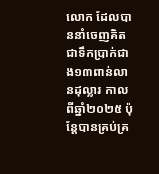លោក ដែលបាននាំចេញគិតជាទឹកប្រាក់ជាង១៣ពាន់លានដុល្លារ កាលពីឆ្នាំ២០២៥ ប៉ុន្តែបានគ្រប់គ្រ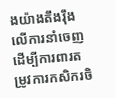ងយ៉ាងតឹងរ៉ឹងលើការនាំចេញ ដើម្បីការពារតម្រូវការកសិករចិ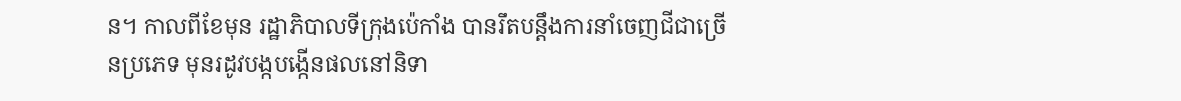ន។ កាលពីខែមុន រដ្ឋាភិបាលទីក្រុងប៉េកាំង បានរឹតបន្តឹងការនាំចេញជីជាច្រើនប្រភេទ មុនរដូវបង្កបង្កើនផលនៅនិទា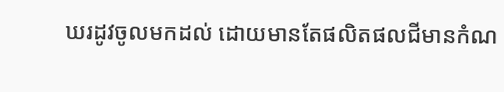ឃរដូវចូលមកដល់ ដោយមានតែផលិតផលជីមានកំណ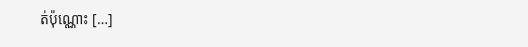ត់ប៉ុណ្ណោះ […]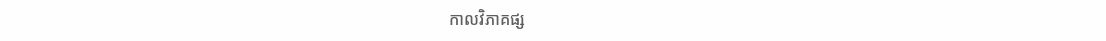កាលវិភាគផ្ស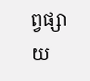ព្វផ្សាយ